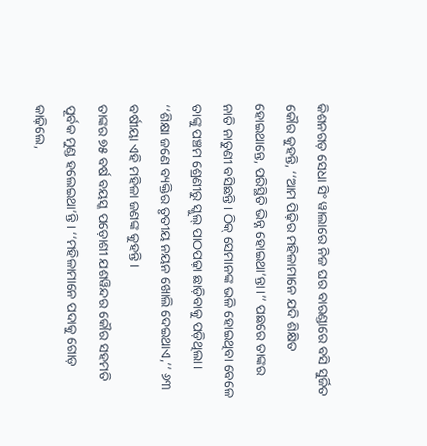କିଶନଗଡ଼ ସେଧା ସିଂ ୱାଲାରେ ନିଜ ଘର ବାରଣ୍ଡାରେ ବସି ସୁର୍ଜିତ କୌର କୁହନ୍ତି, ‘‘ଆମ ପିଢ଼ିର ମହିଳାମାନେ ଯଦି ଶିକ୍ଷିତ ହୋଇଥାନ୍ତେ, ପରିସ୍ଥିତି ଭିନ୍ନ ହୋଇଥା’ନ୍ତା।’’ ପଛରେ ତାଙ୍କର ନାତି ନାତୁଣୀ ବସିଛନ୍ତି । ଠିକ୍ ସେମାନଙ୍କ ଭଳି ହୋଇଥିବା ବେଳେ ତାଙ୍କୁ ପଞ୍ଚମ ଶ୍ରେଣୀରୁ ସ୍କୁଲ୍ ପାଠପଢ଼ା ଛାଡ଼ିବାକୁ ପଡ଼ିଥିଲା।
‘‘ଶିକ୍ଷା ଜଣେ ବ୍ୟକ୍ତିର ତୃତୀୟ ନୟନ ଖୋଲି ଦେଇଥାଏ,’’ ୬୩ ବର୍ଷୀୟା ଏହି ମହିଳା ଜଣଙ୍କ କୁହନ୍ତି।
ତାଙ୍କର ୭୫ ବର୍ଷ ବୟସ୍କ ପଡ଼ୋଶୀ ଯଶୱିନ୍ଦର କୌର ସହମତି ପୂର୍ବକ ମୁଣ୍ଡ ହଲେଇଥା’ନ୍ତି। ‘‘ମହିଳାମାନେ ପଦାକୁ ଗୋଡ଼ କାଢ଼ିଲେ,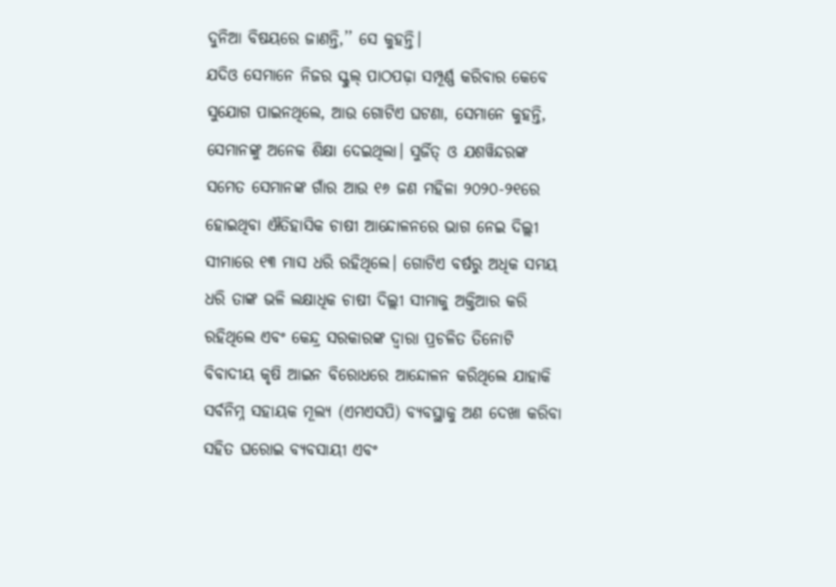ଦୁନିଆ ବିଷୟରେ ଜାଣନ୍ତି,’’ ସେ କୁହନ୍ତି।
ଯଦିଓ ସେମାନେ ନିଜର ସ୍କୁଲ୍ ପାଠପଢ଼ା ସମ୍ପୂର୍ଣ୍ଣ କରିବାର କେବେ ସୁଯୋଗ ପାଇନଥିଲେ, ଆଉ ଗୋଟିଏ ଘଟଣା, ସେମାନେ କୁହନ୍ତି, ସେମାନଙ୍କୁ ଅନେକ ଶିକ୍ଷା ଦେଇଥିଲା। ସୁର୍ଜିତ୍ ଓ ଯଶୱିନ୍ଦରଙ୍କ ସମେତ ସେମାନଙ୍କ ଗାଁର ଆଉ ୧୬ ଜଣ ମହିଳା ୨୦୨୦-୨୧ରେ ହୋଇଥିବା ଐତିହାସିକ ଚାଷୀ ଆନ୍ଦୋଳନରେ ଭାଗ ନେଇ ଦିଲ୍ଲୀ ସୀମାରେ ୧୩ ମାସ ଧରି ରହିଥିଲେ। ଗୋଟିଏ ବର୍ଷରୁ ଅଧିକ ସମୟ ଧରି ତାଙ୍କ ଭଳି ଲକ୍ଷାଧିକ ଚାଷୀ ଦିଲ୍ଲୀ ସୀମାକୁ ଅକ୍ତିଆର କରି ରହିଥିଲେ ଏବଂ କେନ୍ଦ୍ର ସରକାରଙ୍କ ଦ୍ୱାରା ପ୍ରଚଳିତ ତିନୋଟି ବିବାଦୀୟ କୃଷି ଆଇନ ବିରୋଧରେ ଆନ୍ଦୋଳନ କରିଥିଲେ ଯାହାକି ସର୍ବନିମ୍ନ ସହାୟକ ମୂଲ୍ୟ (ଏମଏସପି) ବ୍ୟବସ୍ଥାକୁ ଅଣ ଦେଖା କରିବା ସହିତ ଘରୋଇ ବ୍ୟବସାୟୀ ଏବଂ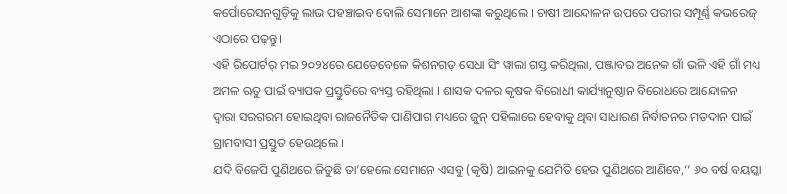କର୍ପୋରେସନଗୁଡ଼ିକୁ ଲାଭ ପହଞ୍ଚାଇବ ବୋଲି ସେମାନେ ଆଶଙ୍କା କରୁଥିଲେ । ଚାଷୀ ଆନ୍ଦୋଳନ ଉପରେ ପରୀର ସମ୍ପୂର୍ଣ୍ଣ କଭରେଜ୍ ଏଠାରେ ପଢ଼ନ୍ତୁ।
ଏହି ରିପୋର୍ଟର୍ ମଇ ୨୦୨୪ରେ ଯେତେବେଳେ କିଶନଗଡ଼ ସେଧା ସିଂ ୱାଲା ଗସ୍ତ କରିଥିଲା, ପଞ୍ଜାବର ଅନେକ ଗାଁ ଭଳି ଏହି ଗାଁ ମଧ୍ୟ ଅମଳ ଋତୁ ପାଇଁ ବ୍ୟାପକ ପ୍ରସ୍ତୁତିରେ ବ୍ୟସ୍ତ ରହିଥିଲା । ଶାସକ ଦଳର କୃଷକ ବିରୋଧୀ କାର୍ଯ୍ୟାନୁଷ୍ଠାନ ବିରୋଧରେ ଆନ୍ଦୋଳନ ଦ୍ୱାରା ସରଗରମ ହୋଇଥିବା ରାଜନୈତିକ ପାଣିପାଗ ମଧ୍ୟରେ ଜୁନ୍ ପହିଲାରେ ହେବାକୁ ଥିବା ସାଧାରଣ ନିର୍ବାଚନର ମତଦାନ ପାଇଁ ଗ୍ରାମବାସୀ ପ୍ରସ୍ତୁତ ହେଉଥିଲେ ।
ଯଦି ବିଜେପି ପୁଣିଥରେ ଜିତୁଛି ତା’ହେଲେ ସେମାନେ ଏସବୁ (କୃଷି) ଆଇନକୁ ଯେମିତି ହେଉ ପୁଣିଥରେ ଆଣିବେ,’’ ୬୦ ବର୍ଷ ବୟସ୍କା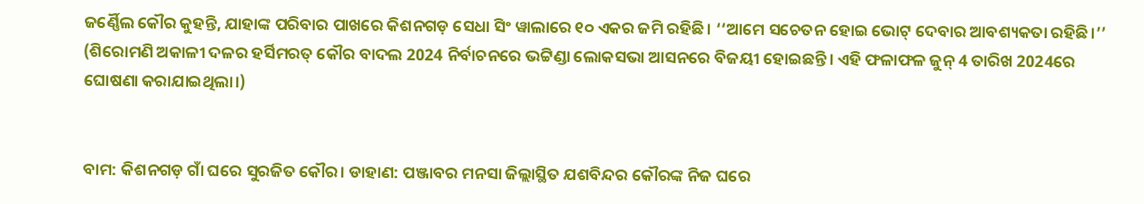ଜର୍ଣ୍ଣୈଲ କୌର କୁହନ୍ତି, ଯାହାଙ୍କ ପରିବାର ପାଖରେ କିଶନଗଡ଼ ସେଧା ସିଂ ୱାଲାରେ ୧୦ ଏକର ଜମି ରହିଛି। ‘‘ଆମେ ସଚେତନ ହୋଇ ଭୋଟ୍ ଦେବାର ଆବଶ୍ୟକତା ରହିଛି।’’
(ଶିରୋମଣି ଅକାଳୀ ଦଳର ହର୍ସିମରତ୍ କୌର ବାଦଲ 2024 ନିର୍ବାଚନରେ ଭଟ୍ଟିଣ୍ଡା ଲୋକସଭା ଆସନରେ ବିଜୟୀ ହୋଇଛନ୍ତି। ଏହି ଫଳାଫଳ ଜୁନ୍ 4 ତାରିଖ 2024ରେ ଘୋଷଣା କରାଯାଇଥିଲା।)


ବାମ: କିଶନଗଡ଼ ଗାଁ ଘରେ ସୁରଜିତ କୌର। ଡାହାଣ: ପଞ୍ଜାବର ମନସା ଜିଲ୍ଲାସ୍ଥିତ ଯଶବିନ୍ଦର କୌରଙ୍କ ନିଜ ଘରେ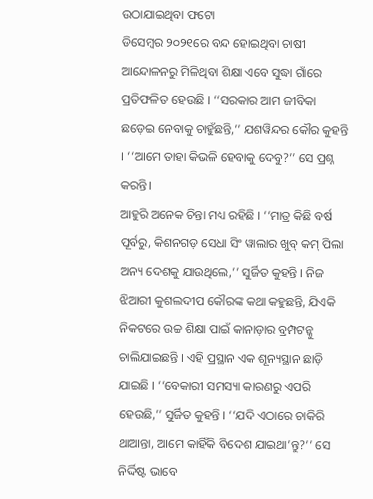ଉଠାଯାଇଥିବା ଫଟୋ
ଡିସେମ୍ବର ୨୦୨୧ରେ ବନ୍ଦ ହୋଇଥିବା ଚାଷୀ ଆନ୍ଦୋଳନରୁ ମିଳିଥିବା ଶିକ୍ଷା ଏବେ ସୁଦ୍ଧା ଗାଁରେ ପ୍ରତିଫଳିତ ହେଉଛି । ‘‘ସରକାର ଆମ ଜୀବିକା ଛଡ଼େଇ ନେବାକୁ ଚାହୁଁଛନ୍ତି,’’ ଯଶୱିନ୍ଦର କୌର କୁହନ୍ତି । ‘‘ଆମେ ତାହା କିଭଳି ହେବାକୁ ଦେବୁ?’’ ସେ ପ୍ରଶ୍ନ କରନ୍ତି।
ଆହୁରି ଅନେକ ଚିନ୍ତା ମଧ୍ୟ ରହିଛି । ‘‘ମାତ୍ର କିଛି ବର୍ଷ ପୂର୍ବରୁ, କିଶନଗଡ଼ ସେଧା ସିଂ ୱାଲାର ଖୁବ୍ କମ୍ ପିଲା ଅନ୍ୟ ଦେଶକୁ ଯାଉଥିଲେ,’’ ସୁର୍ଜିତ କୁହନ୍ତି । ନିଜ ଝିଆରୀ କୁଶଲଦୀପ କୌରଙ୍କ କଥା କହୁଛନ୍ତି, ଯିଏକି ନିକଟରେ ଉଚ୍ଚ ଶିକ୍ଷା ପାଇଁ କାନାଡ଼ାର ବ୍ରମ୍ପଟନ୍କୁ ଚାଲିଯାଇଛନ୍ତି । ଏହି ପ୍ରସ୍ଥାନ ଏକ ଶୂନ୍ୟସ୍ଥାନ ଛାଡ଼ି ଯାଇଛି । ‘‘ବେକାରୀ ସମସ୍ୟା କାରଣରୁ ଏପରି ହେଉଛି,’’ ସୁର୍ଜିତ କୁହନ୍ତି । ‘‘ଯଦି ଏଠାରେ ଚାକିରି ଥାଆନ୍ତା, ଆମେ କାହିଁକି ବିଦେଶ ଯାଇଥା’ନ୍ତୁ?’’ ସେ ନିର୍ଦ୍ଦିଷ୍ଟ ଭାବେ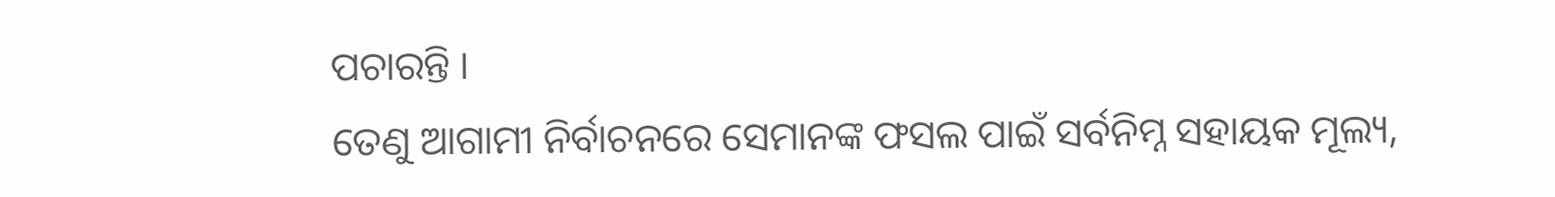ପଚାରନ୍ତି ।
ତେଣୁ ଆଗାମୀ ନିର୍ବାଚନରେ ସେମାନଙ୍କ ଫସଲ ପାଇଁ ସର୍ବନିମ୍ନ ସହାୟକ ମୂଲ୍ୟ,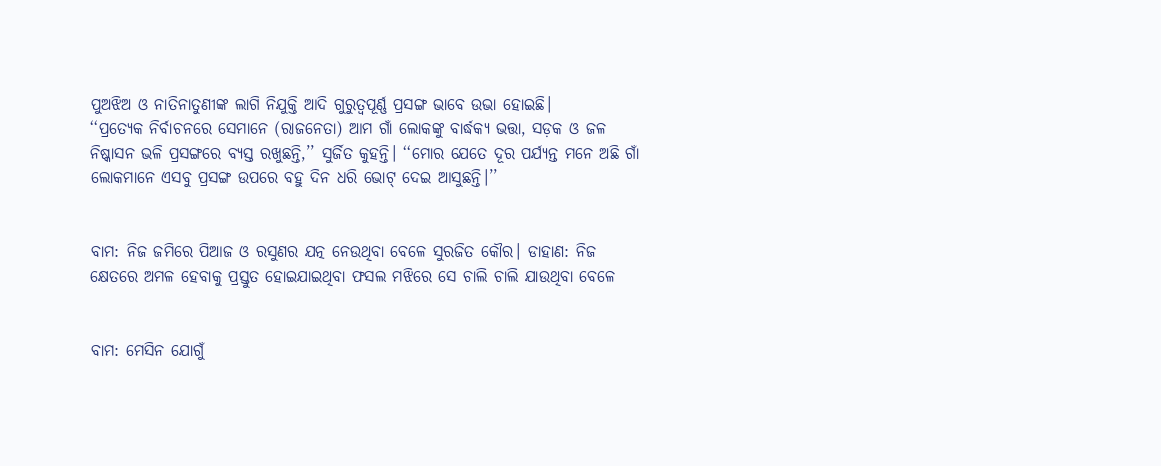ପୁଅଝିଅ ଓ ନାତିନାତୁଣୀଙ୍କ ଲାଗି ନିଯୁକ୍ତି ଆଦି ଗୁରୁତ୍ୱପୂର୍ଣ୍ଣ ପ୍ରସଙ୍ଗ ଭାବେ ଉଭା ହୋଇଛି।
‘‘ପ୍ରତ୍ୟେକ ନିର୍ବାଚନରେ ସେମାନେ (ରାଜନେତା) ଆମ ଗାଁ ଲୋକଙ୍କୁ ବାର୍ଦ୍ଧକ୍ୟ ଭତ୍ତା, ସଡ଼କ ଓ ଜଳ ନିଷ୍କାସନ ଭଳି ପ୍ରସଙ୍ଗରେ ବ୍ୟସ୍ତ ରଖୁଛନ୍ତି,’’ ସୁର୍ଜିତ କୁହନ୍ତି। ‘‘ମୋର ଯେତେ ଦୂର ପର୍ଯ୍ୟନ୍ତ ମନେ ଅଛି ଗାଁ ଲୋକମାନେ ଏସବୁ ପ୍ରସଙ୍ଗ ଉପରେ ବହୁ ଦିନ ଧରି ଭୋଟ୍ ଦେଇ ଆସୁଛନ୍ତି।’’


ବାମ: ନିଜ ଜମିରେ ପିଆଜ ଓ ରସୁଣର ଯତ୍ନ ନେଉଥିବା ବେଳେ ସୁରଜିତ କୌର। ଡାହାଣ: ନିଜ କ୍ଷେତରେ ଅମଳ ହେବାକୁ ପ୍ରସ୍ତୁତ ହୋଇଯାଇଥିବା ଫସଲ ମଝିରେ ସେ ଚାଲି ଚାଲି ଯାଉଥିବା ବେଳେ


ବାମ: ମେସିନ ଯୋଗୁଁ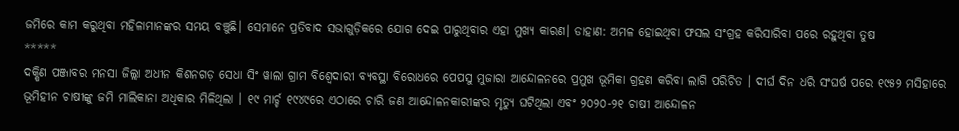ଜମିରେ କାମ କରୁଥିବା ମହିଳାମାନଙ୍କର ସମୟ ବଞ୍ଚୁଛି। ସେମାନେ ପ୍ରତିବାଦ ସଭାଗୁଡ଼ିକରେ ଯୋଗ ଦେଇ ପାରୁଥିବାର ଏହା ମୁଖ୍ୟ କାରଣ। ଡାହାଣ: ଅମଳ ହୋଇଥିବା ଫସଲ ସଂଗ୍ରହ କରିସାରିବା ପରେ ରହୁଥିବା ତୁଷ
*****
ଦକ୍ଷିଣ ପଞ୍ଜାବର ମନସା ଜିଲ୍ଲା ଅଧୀନ କିଶନଗଡ଼ ସେଧା ସିଂ ୱାଲା ଗ୍ରାମ ବିଶ୍ୱେଦାରୀ ବ୍ୟବସ୍ଥା ବିରୋଧରେ ପେପସୁ ମୁଜାରା ଆନ୍ଦୋଳନରେ ପ୍ରମୁଖ ଭୂମିକା ଗ୍ରହଣ କରିବା ଲାଗି ପରିଚିତ । ଦୀର୍ଘ ଦିନ ଧରି ସଂଘର୍ଷ ପରେ ୧୯୫୨ ମସିହାରେ ଭୂମିହୀନ ଚାଷୀଙ୍କୁ ଜମି ମାଲିକାନା ଅଧିକାର ମିଳିଥିଲା । ୧୯ ମାର୍ଚ୍ଚ ୧୯୪୯ରେ ଏଠାରେ ଚାରି ଜଣ ଆନ୍ଦୋଳନକାରୀଙ୍କର ମୃତ୍ୟୁ ଘଟିଥିଲା ଏବଂ ୨୦୨୦-୨୧ ଚାଷୀ ଆନ୍ଦୋଳନ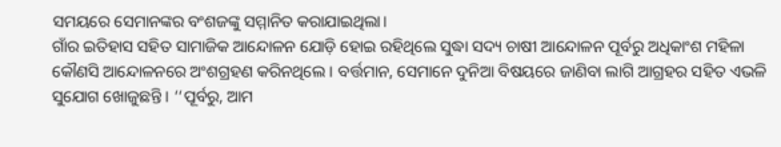ସମୟରେ ସେମାନଙ୍କର ବଂଶଜଙ୍କୁ ସମ୍ମାନିତ କରାଯାଇଥିଲା।
ଗାଁର ଇତିହାସ ସହିତ ସାମାଜିକ ଆନ୍ଦୋଳନ ଯୋଡ଼ି ହୋଇ ରହିଥିଲେ ସୁଦ୍ଧା ସଦ୍ୟ ଚାଷୀ ଆନ୍ଦୋଳନ ପୂର୍ବରୁ ଅଧିକାଂଶ ମହିଳା କୌଣସି ଆନ୍ଦୋଳନରେ ଅଂଶଗ୍ରହଣ କରିନଥିଲେ । ବର୍ତ୍ତମାନ, ସେମାନେ ଦୁନିଆ ବିଷୟରେ ଜାଣିବା ଲାଗି ଆଗ୍ରହର ସହିତ ଏଭଳି ସୁଯୋଗ ଖୋଜୁଛନ୍ତି । ‘‘ପୂର୍ବରୁ, ଆମ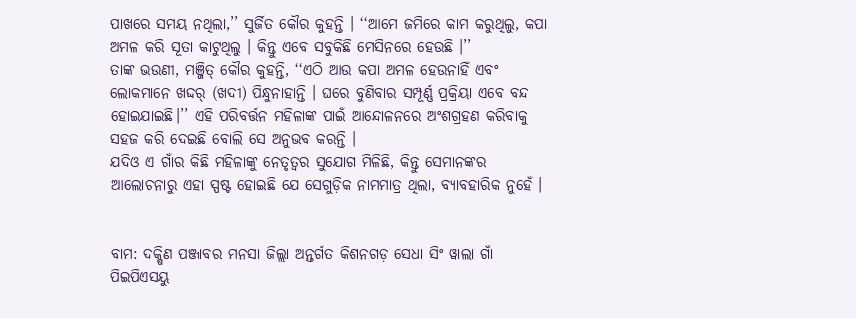ପାଖରେ ସମୟ ନଥିଲା,’’ ସୁର୍ଜିତ କୌର କୁହନ୍ତି । ‘‘ଆମେ ଜମିରେ କାମ କରୁଥିଲୁ, କପା ଅମଳ କରି ସୂତା କାଟୁଥିଲୁ । କିନ୍ତୁ ଏବେ ସବୁକିଛି ମେସିନରେ ହେଉଛି ।’’
ତାଙ୍କ ଭଉଣୀ, ମଞ୍ଜିତ୍ କୌର କୁହନ୍ତି, ‘‘ଏଠି ଆଉ କପା ଅମଳ ହେଉନାହିଁ ଏବଂ ଲୋକମାନେ ଖଦ୍ଦର୍ (ଖଦୀ) ପିନ୍ଧୁନାହାନ୍ତି । ଘରେ ବୁଣିବାର ସମ୍ପୂର୍ଣ୍ଣ ପ୍ରକ୍ରିୟା ଏବେ ବନ୍ଦ ହୋଇଯାଇଛି।’’ ଏହି ପରିବର୍ତ୍ତନ ମହିଳାଙ୍କ ପାଇଁ ଆନ୍ଦୋଳନରେ ଅଂଶଗ୍ରହଣ କରିବାକୁ ସହଜ କରି ଦେଇଛି ବୋଲି ସେ ଅନୁଭବ କରନ୍ତି ।
ଯଦିଓ ଏ ଗାଁର କିଛି ମହିଳାଙ୍କୁ ନେତୃତ୍ୱର ସୁଯୋଗ ମିଳିଛି, କିନ୍ତୁ ସେମାନଙ୍କର ଆଲୋଚନାରୁ ଏହା ସ୍ପଷ୍ଟ ହୋଇଛି ଯେ ସେଗୁଡ଼ିକ ନାମମାତ୍ର ଥିଲା, ବ୍ୟାବହାରିକ ନୁହେଁ ।


ବାମ: ଦକ୍ଷିଣ ପଞ୍ଜାବର ମନସା ଜିଲ୍ଲା ଅନ୍ତର୍ଗତ କିଶନଗଡ଼ ସେଧା ସିଂ ୱାଲା ଗାଁ ପିଇପିଏସୟୁ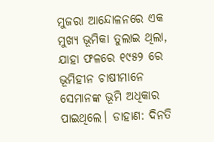ମୁଜରା ଆନ୍ଦୋଳନରେ ଏକ ମୁଖ୍ୟ ଭୂମିକା ତୁଲାଇ ଥିଲା, ଯାହା ଫଳରେ ୧୯୫୨ ରେ ଭୂମିହୀନ ଚାଷୀମାନେ ସେମାନଙ୍କ ଭୂମି ଅଧିକାର ପାଇଥିଲେ। ଡାହାଣ: ଦିନତି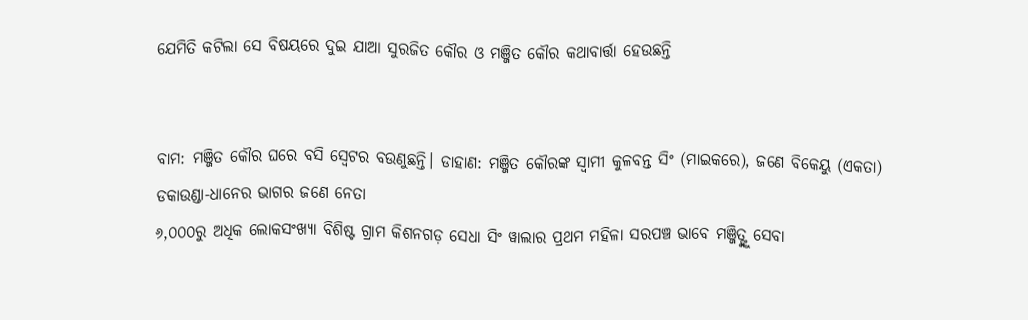ଯେମିତି କଟିଲା ସେ ବିଷୟରେ ଦୁଇ ଯାଆ ସୁରଜିତ କୌର ଓ ମଞ୍ଜିତ କୌର କଥାବାର୍ତ୍ତା ହେଉଛନ୍ତି


ବାମ: ମଞ୍ଜିତ କୌର ଘରେ ବସି ସ୍ଵେଟର ବଉଣୁଛନ୍ତି। ଡାହାଣ: ମଞ୍ଜିତ କୌରଙ୍କ ସ୍ଵାମୀ କୁଳବନ୍ତ ସିଂ (ମାଇକରେ), ଜଣେ ବିକେୟୁ (ଏକତା) ଡକାଉଣ୍ଡା-ଧାନେର ଭାଗର ଜଣେ ନେତା
୬,୦୦୦ରୁ ଅଧିକ ଲୋକସଂଖ୍ୟା ବିଶିଷ୍ଟ ଗ୍ରାମ କିଶନଗଡ଼ ସେଧା ସିଂ ୱାଲାର ପ୍ରଥମ ମହିଳା ସରପଞ୍ଚ ଭାବେ ମଞ୍ଜିତ୍ଙ୍କୁ ସେବା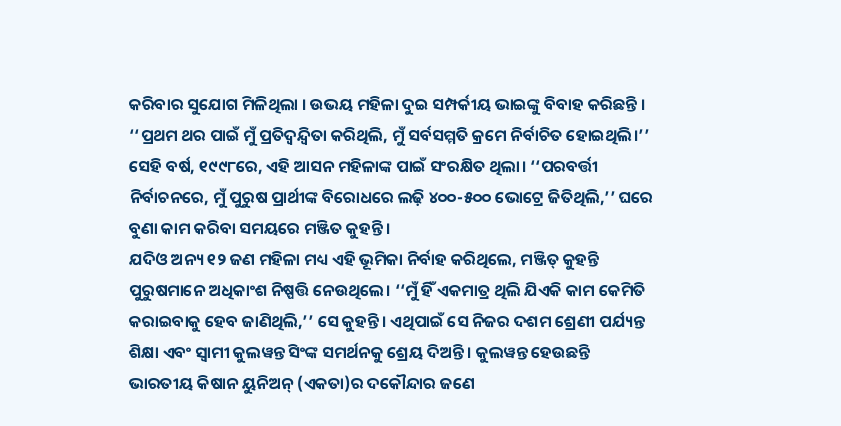କରିବାର ସୁଯୋଗ ମିଳିଥିଲା । ଉଭୟ ମହିଳା ଦୁଇ ସମ୍ପର୍କୀୟ ଭାଇଙ୍କୁ ବିବାହ କରିଛନ୍ତି । ‘‘ପ୍ରଥମ ଥର ପାଇଁ ମୁଁ ପ୍ରତିଦ୍ୱନ୍ଦ୍ୱିତା କରିଥିଲି, ମୁଁ ସର୍ବସମ୍ମତି କ୍ରମେ ନିର୍ବାଚିତ ହୋଇଥିଲି।’’ ସେହି ବର୍ଷ, ୧୯୯୮ରେ, ଏହି ଆସନ ମହିଳାଙ୍କ ପାଇଁ ସଂରକ୍ଷିତ ଥିଲା। ‘‘ପରବର୍ତ୍ତୀ ନିର୍ବାଚନରେ, ମୁଁ ପୁରୁଷ ପ୍ରାର୍ଥୀଙ୍କ ବିରୋଧରେ ଲଢ଼ି ୪୦୦-୫୦୦ ଭୋଟ୍ରେ ଜିତିଥିଲି,’’ ଘରେ ବୁଣା କାମ କରିବା ସମୟରେ ମଞ୍ଜିତ କୁହନ୍ତି ।
ଯଦିଓ ଅନ୍ୟ ୧୨ ଜଣ ମହିଳା ମଧ୍ୟ ଏହି ଭୂମିକା ନିର୍ବାହ କରିଥିଲେ, ମଞ୍ଜିତ୍ କୁହନ୍ତି ପୁରୁଷମାନେ ଅଧିକାଂଶ ନିଷ୍ପତ୍ତି ନେଉଥିଲେ। ‘‘ମୁଁ ହିଁ ଏକମାତ୍ର ଥିଲି ଯିଏକି କାମ କେମିତି କରାଇବାକୁ ହେବ ଜାଣିଥିଲି,’’ ସେ କୁହନ୍ତି। ଏଥିପାଇଁ ସେ ନିଜର ଦଶମ ଶ୍ରେଣୀ ପର୍ଯ୍ୟନ୍ତ ଶିକ୍ଷା ଏବଂ ସ୍ୱାମୀ କୁଲୱନ୍ତ ସିଂଙ୍କ ସମର୍ଥନକୁ ଶ୍ରେୟ ଦିଅନ୍ତି । କୁଲୱନ୍ତ ହେଉଛନ୍ତି ଭାରତୀୟ କିଷାନ ୟୁନିଅନ୍ (ଏକତା)ର ଦକୌନ୍ଦାର ଜଣେ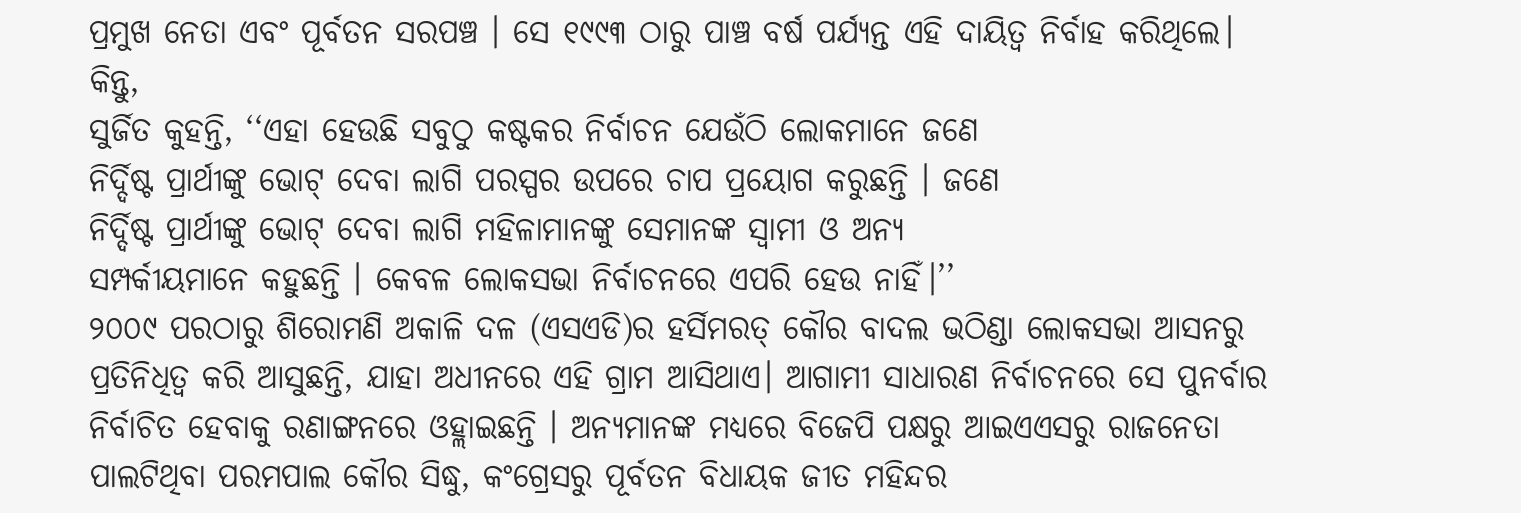ପ୍ରମୁଖ ନେତା ଏବଂ ପୂର୍ବତନ ସରପଞ୍ଚ । ସେ ୧୯୯୩ ଠାରୁ ପାଞ୍ଚ ବର୍ଷ ପର୍ଯ୍ୟନ୍ତ ଏହି ଦାୟିତ୍ୱ ନିର୍ବାହ କରିଥିଲେ।
କିନ୍ତୁ,
ସୁର୍ଜିତ କୁହନ୍ତି, ‘‘ଏହା ହେଉଛି ସବୁଠୁ କଷ୍ଟକର ନିର୍ବାଚନ ଯେଉଁଠି ଲୋକମାନେ ଜଣେ
ନିର୍ଦ୍ଦିଷ୍ଟ ପ୍ରାର୍ଥୀଙ୍କୁ ଭୋଟ୍ ଦେବା ଲାଗି ପରସ୍ପର ଉପରେ ଚାପ ପ୍ରୟୋଗ କରୁଛନ୍ତି । ଜଣେ
ନିର୍ଦ୍ଦିଷ୍ଟ ପ୍ରାର୍ଥୀଙ୍କୁ ଭୋଟ୍ ଦେବା ଲାଗି ମହିଳାମାନଙ୍କୁ ସେମାନଙ୍କ ସ୍ୱାମୀ ଓ ଅନ୍ୟ
ସମ୍ପର୍କୀୟମାନେ କହୁଛନ୍ତି । କେବଳ ଲୋକସଭା ନିର୍ବାଚନରେ ଏପରି ହେଉ ନାହିଁ।’’
୨୦୦୯ ପରଠାରୁ ଶିରୋମଣି ଅକାଳି ଦଳ (ଏସଏଡି)ର ହର୍ସିମରତ୍ କୌର ବାଦଲ ଭଠିଣ୍ଡା ଲୋକସଭା ଆସନରୁ ପ୍ରତିନିଧିତ୍ୱ କରି ଆସୁଛନ୍ତି, ଯାହା ଅଧୀନରେ ଏହି ଗ୍ରାମ ଆସିଥାଏ। ଆଗାମୀ ସାଧାରଣ ନିର୍ବାଚନରେ ସେ ପୁନର୍ବାର ନିର୍ବାଚିତ ହେବାକୁ ରଣାଙ୍ଗନରେ ଓହ୍ଲାଇଛନ୍ତି । ଅନ୍ୟମାନଙ୍କ ମଧ୍ୟରେ ବିଜେପି ପକ୍ଷରୁ ଆଇଏଏସରୁ ରାଜନେତା ପାଲଟିଥିବା ପରମପାଲ କୌର ସିଦ୍ଧୁ, କଂଗ୍ରେସରୁ ପୂର୍ବତନ ବିଧାୟକ ଜୀତ ମହିନ୍ଦର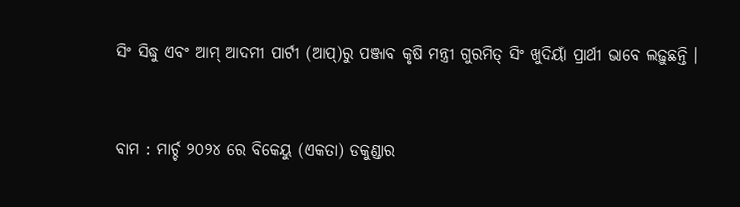ସିଂ ସିଦ୍ଧୁ ଏବଂ ଆମ୍ ଆଦମୀ ପାର୍ଟୀ (ଆପ୍)ରୁ ପଞ୍ଜାବ କୃଷି ମନ୍ତ୍ରୀ ଗୁରମିତ୍ ସିଂ ଖୁଦିୟାଁ ପ୍ରାର୍ଥୀ ଭାବେ ଲଢ଼ୁଛନ୍ତି ।


ବାମ : ମାର୍ଚ୍ଚ ୨୦୨୪ ରେ ବିକେୟୁ (ଏକତା) ଡକୁଣ୍ଡାର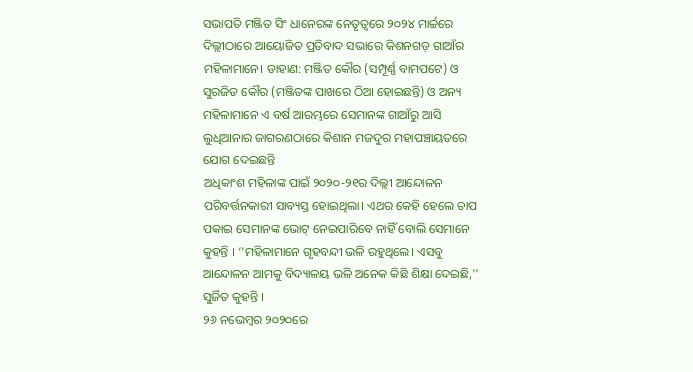ସଭାପତି ମଞ୍ଜିତ ସିଂ ଧାନେରଙ୍କ ନେତୃତ୍ୱରେ ୨୦୨୪ ମାର୍ଚ୍ଚରେ ଦିଲ୍ଲୀଠାରେ ଆୟୋଜିତ ପ୍ରତିବାଦ ସଭାରେ କିଶନଗଡ଼ ଗାଆଁର ମହିଳାମାନେ। ଡାହାଣ: ମଞ୍ଜିତ କୌର (ସମ୍ପୂର୍ଣ୍ଣ ବାମପଟେ) ଓ ସୁରଜିତ କୌର (ମଞ୍ଜିତଙ୍କ ପାଖରେ ଠିଆ ହୋଇଛନ୍ତି) ଓ ଅନ୍ୟ ମହିଳାମାନେ ଏ ବର୍ଷ ଆରମ୍ଭରେ ସେମାନଙ୍କ ଗାଆଁରୁ ଆସି ଲୁଧିଆନାର ଜାଗରଣଠାରେ କିଶାନ ମଜଦୁର ମହାପଞ୍ଚାୟତରେ ଯୋଗ ଦେଇଛନ୍ତି
ଅଧିକାଂଶ ମହିଳାଙ୍କ ପାଇଁ ୨୦୨୦-୨୧ର ଦିଲ୍ଲୀ ଆନ୍ଦୋଳନ ପରିବର୍ତ୍ତନକାରୀ ସାବ୍ୟସ୍ତ ହୋଇଥିଲା। ଏଥର କେହି ହେଲେ ଚାପ ପକାଇ ସେମାନଙ୍କ ଭୋଟ୍ ନେଇପାରିବେ ନାହିଁ ବୋଲି ସେମାନେ କୁହନ୍ତି । ‘‘ମହିଳାମାନେ ଗୃହବନ୍ଦୀ ଭଳି ରହୁଥିଲେ। ଏସବୁ ଆନ୍ଦୋଳନ ଆମକୁ ବିଦ୍ୟାଳୟ ଭଳି ଅନେକ କିଛି ଶିକ୍ଷା ଦେଇଛି,’’ ସୁର୍ଜିତ କୁହନ୍ତି ।
୨୬ ନଭେମ୍ବର ୨୦୨୦ରେ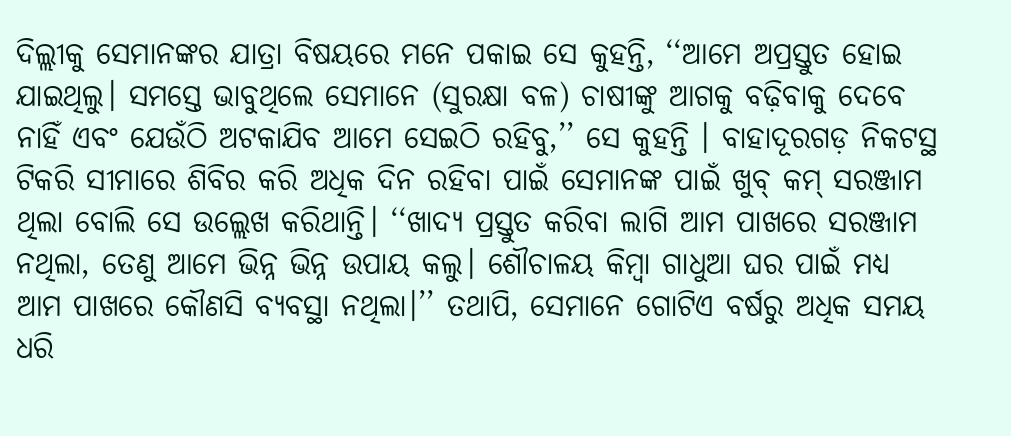ଦିଲ୍ଲୀକୁ ସେମାନଙ୍କର ଯାତ୍ରା ବିଷୟରେ ମନେ ପକାଇ ସେ କୁହନ୍ତି, ‘‘ଆମେ ଅପ୍ରସ୍ତୁତ ହୋଇ ଯାଇଥିଲୁ। ସମସ୍ତେ ଭାବୁଥିଲେ ସେମାନେ (ସୁରକ୍ଷା ବଳ) ଚାଷୀଙ୍କୁ ଆଗକୁ ବଢ଼ିବାକୁ ଦେବେ ନାହିଁ ଏବଂ ଯେଉଁଠି ଅଟକାଯିବ ଆମେ ସେଇଠି ରହିବୁ,’’ ସେ କୁହନ୍ତି । ବାହାଦୂରଗଡ଼ ନିକଟସ୍ଥ ଟିକରି ସୀମାରେ ଶିବିର କରି ଅଧିକ ଦିନ ରହିବା ପାଇଁ ସେମାନଙ୍କ ପାଇଁ ଖୁବ୍ କମ୍ ସରଞ୍ଜାମ ଥିଲା ବୋଲି ସେ ଉଲ୍ଲେଖ କରିଥାନ୍ତି। ‘‘ଖାଦ୍ୟ ପ୍ରସ୍ତୁତ କରିବା ଲାଗି ଆମ ପାଖରେ ସରଞ୍ଜାମ ନଥିଲା, ତେଣୁ ଆମେ ଭିନ୍ନ ଭିନ୍ନ ଉପାୟ କଲୁ। ଶୌଚାଳୟ କିମ୍ବା ଗାଧୁଆ ଘର ପାଇଁ ମଧ୍ୟ ଆମ ପାଖରେ କୌଣସି ବ୍ୟବସ୍ଥା ନଥିଲା।’’ ତଥାପି, ସେମାନେ ଗୋଟିଏ ବର୍ଷରୁ ଅଧିକ ସମୟ ଧରି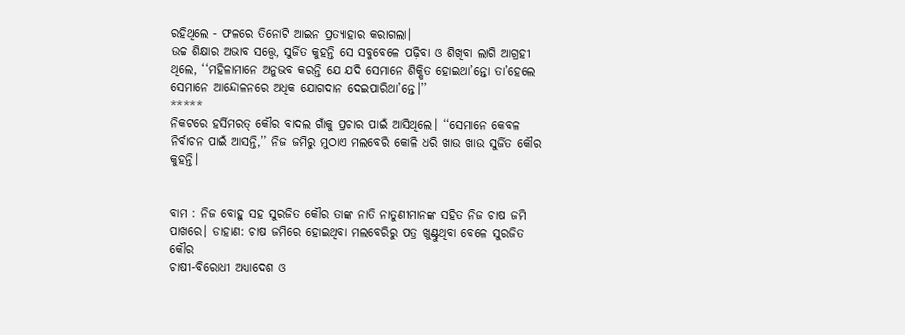ରହିଥିଲେ - ଫଳରେ ତିନୋଟି ଆଇନ ପ୍ରତ୍ୟାହାର କରାଗଲା।
ଉଚ୍ଚ ଶିକ୍ଷାର ଅଭାବ ସତ୍ତ୍ୱେ, ସୁର୍ଜିତ କୁହନ୍ତି ସେ ସବୁବେଳେ ପଢ଼ିବା ଓ ଶିଖିବା ଲାଗି ଆଗ୍ରହୀ ଥିଲେ, ‘‘ମହିଳାମାନେ ଅନୁଭବ କରନ୍ତି ଯେ ଯଦି ସେମାନେ ଶିକ୍ଷିତ ହୋଇଥା’ନ୍ତୋ ତା’ହେଲେ ସେମାନେ ଆନ୍ଦୋଳନରେ ଅଧିକ ଯୋଗଦାନ ଦେଇପାରିଥା’ନ୍ତେ।’’
*****
ନିକଟରେ ହର୍ସିମରତ୍ କୌର ବାଦଲ ଗାଁକୁ ପ୍ରଚାର ପାଇଁ ଆସିଥିଲେ। ‘‘ସେମାନେ କେବଳ ନିର୍ବାଚନ ପାଇଁ ଆସନ୍ତି,’’ ନିଜ ଜମିରୁ ମୁଠାଏ ମଲବେରି କୋଳି ଧରି ଖାଉ ଖାଉ ସୁର୍ଜିତ କୌର କୁହନ୍ତି।


ବାମ : ନିଜ ବୋହୁ ସହ ସୁରଜିତ କୌର ତାଙ୍କ ନାତି ନାତୁଣୀମାନଙ୍କ ସହିତ ନିଜ ଚାଷ ଜମି ପାଖରେ। ଡାହାଣ: ଚାଷ ଜମିରେ ହୋଇଥିବା ମଲବେରିରୁ ପତ୍ର ଖୁଣ୍ଟୁଥିବା ବେଳେ ସୁରଜିତ କୌର
ଚାଷୀ-ବିରୋଧୀ ଅଧ୍ୟାଦେଶ ଓ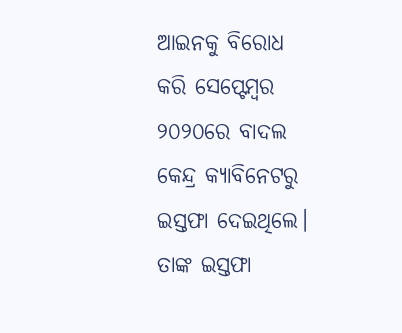ଆଇନକୁ ବିରୋଧ କରି ସେପ୍ଟେମ୍ବର ୨୦୨୦ରେ ବାଦଲ କେନ୍ଦ୍ର କ୍ୟାବିନେଟରୁ ଇସ୍ତଫା ଦେଇଥିଲେ। ତାଙ୍କ ଇସ୍ତଫା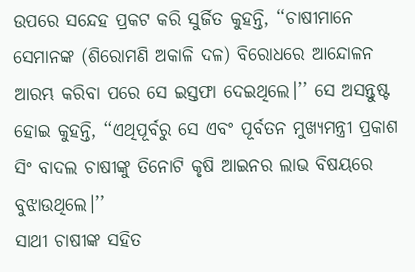ଉପରେ ସନ୍ଦେହ ପ୍ରକଟ କରି ସୁର୍ଜିତ କୁହନ୍ତି, ‘‘ଚାଷୀମାନେ ସେମାନଙ୍କ (ଶିରୋମଣି ଅକାଳି ଦଳ) ବିରୋଧରେ ଆନ୍ଦୋଳନ ଆରମ୍ଭ କରିବା ପରେ ସେ ଇସ୍ତଫା ଦେଇଥିଲେ।’’ ସେ ଅସନ୍ତୁଷ୍ଟ ହୋଇ କୁହନ୍ତି, ‘‘ଏଥିପୂର୍ବରୁ ସେ ଏବଂ ପୂର୍ବତନ ମୁଖ୍ୟମନ୍ତ୍ରୀ ପ୍ରକାଶ ସିଂ ବାଦଲ ଚାଷୀଙ୍କୁ ତିନୋଟି କୃଷି ଆଇନର ଲାଭ ବିଷୟରେ ବୁଝାଉଥିଲେ।’’
ସାଥୀ ଚାଷୀଙ୍କ ସହିତ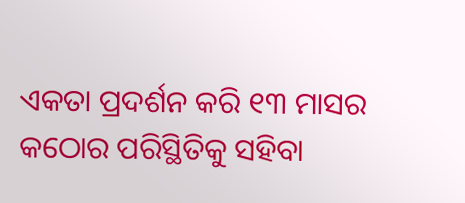ଏକତା ପ୍ରଦର୍ଶନ କରି ୧୩ ମାସର କଠୋର ପରିସ୍ଥିତିକୁ ସହିବା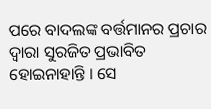ପରେ ବାଦଲଙ୍କ ବର୍ତ୍ତମାନର ପ୍ରଚାର ଦ୍ୱାରା ସୁରଜିତ ପ୍ରଭାବିତ ହୋଇନାହାନ୍ତି । ସେ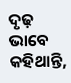ଦୃଢ଼ ଭାବେ କହିଥାନ୍ତି,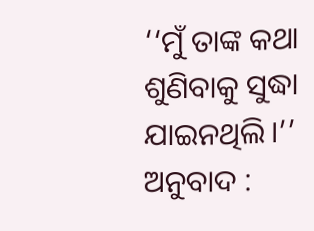‘‘ମୁଁ ତାଙ୍କ କଥା ଶୁଣିବାକୁ ସୁଦ୍ଧା ଯାଇନଥିଲି।’’
ଅନୁବାଦ :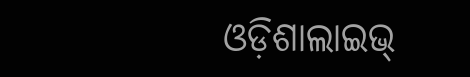ଓଡ଼ିଶାଲାଇଭ୍